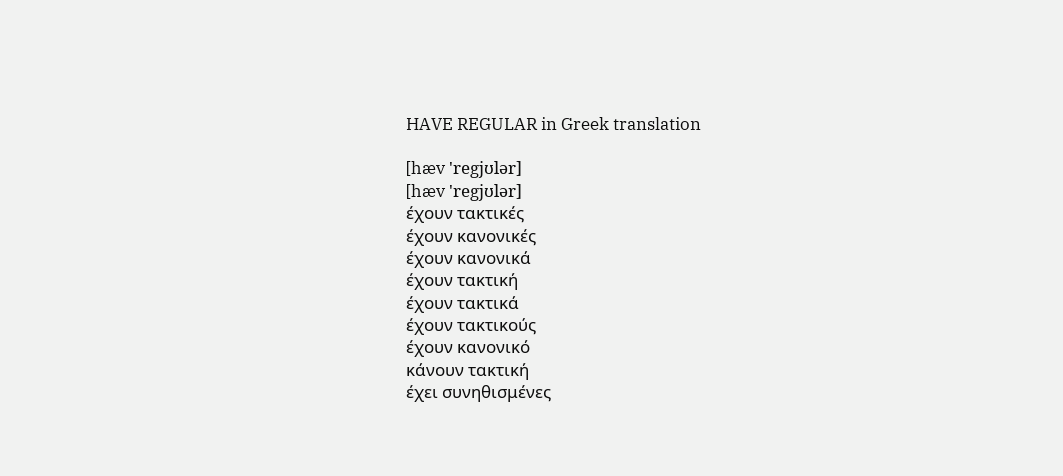HAVE REGULAR in Greek translation

[hæv 'regjʊlər]
[hæv 'regjʊlər]
έχουν τακτικές
έχουν κανονικές
έχουν κανονικά
έχουν τακτική
έχουν τακτικά
έχουν τακτικούς
έχουν κανονικό
κάνουν τακτική
έχει συνηθισμένες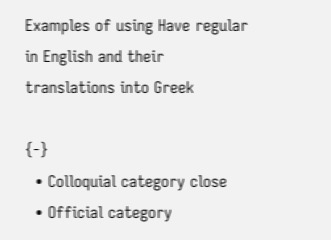Examples of using Have regular in English and their translations into Greek

{-}
  • Colloquial category close
  • Official category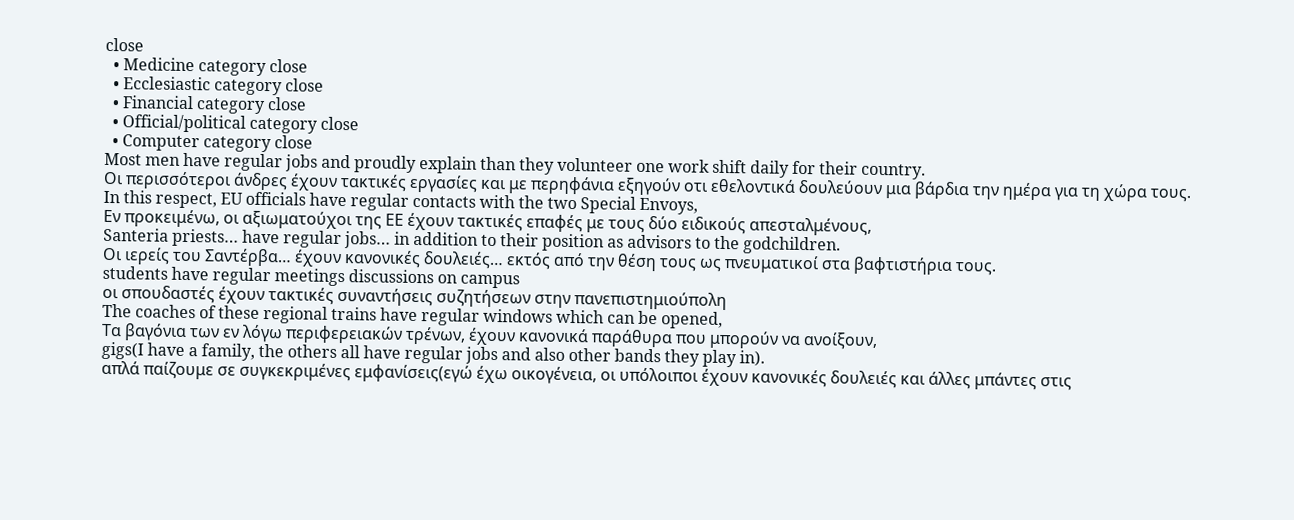close
  • Medicine category close
  • Ecclesiastic category close
  • Financial category close
  • Official/political category close
  • Computer category close
Most men have regular jobs and proudly explain than they volunteer one work shift daily for their country.
Οι περισσότεροι άνδρες έχουν τακτικές εργασίες και με περηφάνια εξηγούν οτι εθελοντικά δουλεύουν μια βάρδια την ημέρα για τη χώρα τους.
In this respect, EU officials have regular contacts with the two Special Envoys,
Εν προκειμένω, οι αξιωματούχοι της ΕΕ έχουν τακτικές επαφές με τους δύο ειδικούς απεσταλμένους,
Santeria priests… have regular jobs… in addition to their position as advisors to the godchildren.
Οι ιερείς του Σαντέρβα… έχουν κανονικές δουλειές… εκτός από την θέση τους ως πνευματικοί στα βαφτιστήρια τους.
students have regular meetings discussions on campus
οι σπουδαστές έχουν τακτικές συναντήσεις συζητήσεων στην πανεπιστημιούπολη
The coaches of these regional trains have regular windows which can be opened,
Τα βαγόνια των εν λόγω περιφερειακών τρένων, έχουν κανονικά παράθυρα που μπορούν να ανοίξουν,
gigs(I have a family, the others all have regular jobs and also other bands they play in).
απλά παίζουμε σε συγκεκριμένες εμφανίσεις(εγώ έχω οικογένεια, οι υπόλοιποι έχουν κανονικές δουλειές και άλλες μπάντες στις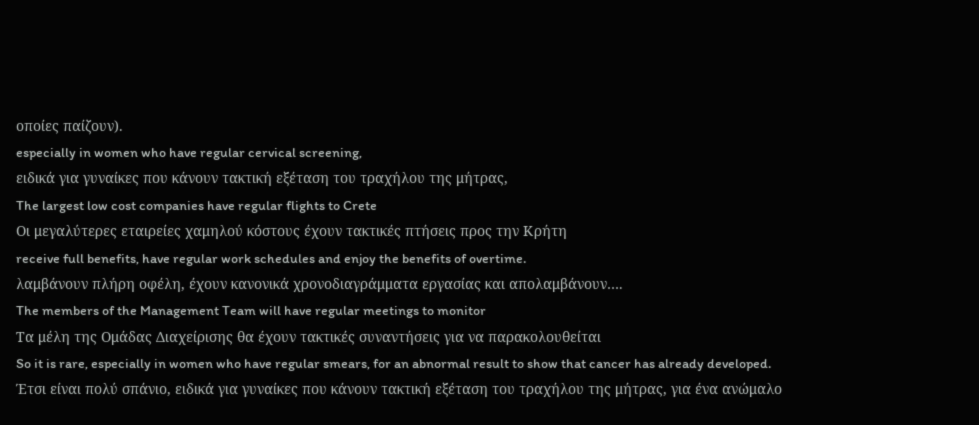οποίες παίζουν).
especially in women who have regular cervical screening,
ειδικά για γυναίκες που κάνουν τακτική εξέταση του τραχήλου της μήτρας,
The largest low cost companies have regular flights to Crete
Οι μεγαλύτερες εταιρείες χαμηλού κόστους έχουν τακτικές πτήσεις προς την Κρήτη
receive full benefits, have regular work schedules and enjoy the benefits of overtime.
λαμβάνουν πλήρη οφέλη, έχουν κανονικά χρονοδιαγράμματα εργασίας και απολαμβάνουν….
The members of the Management Team will have regular meetings to monitor
Τα μέλη της Ομάδας Διαχείρισης θα έχουν τακτικές συναντήσεις για να παρακολουθείται
So it is rare, especially in women who have regular smears, for an abnormal result to show that cancer has already developed.
Έτσι είναι πολύ σπάνιο, ειδικά για γυναίκες που κάνουν τακτική εξέταση του τραχήλου της μήτρας, για ένα ανώμαλο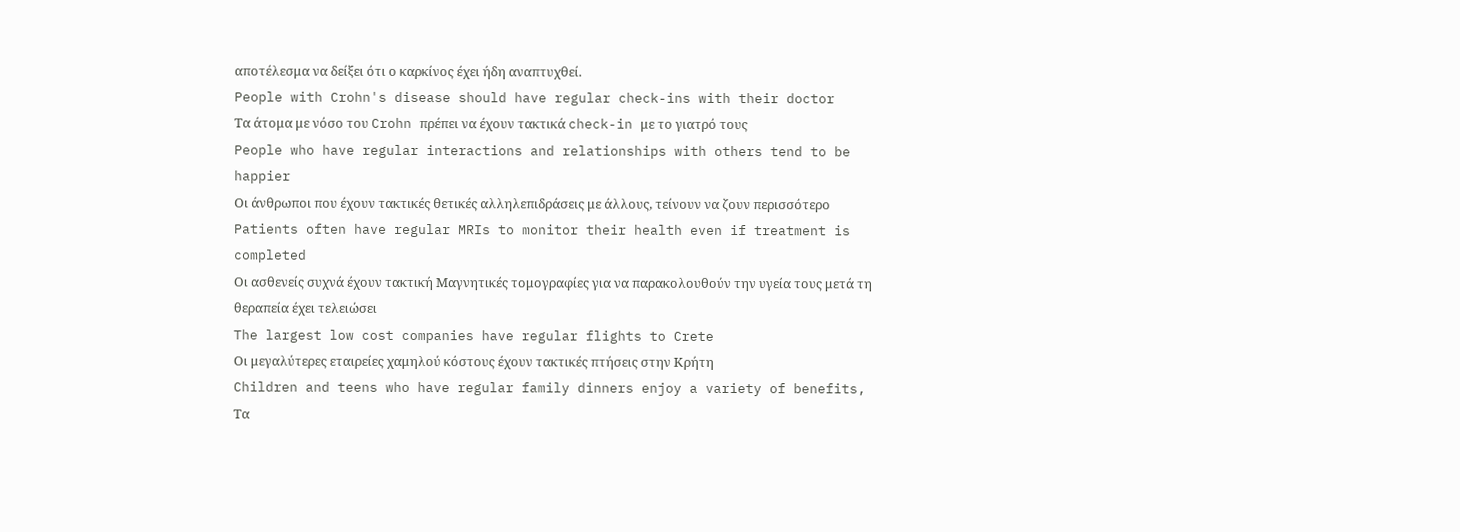αποτέλεσμα να δείξει ότι ο καρκίνος έχει ήδη αναπτυχθεί.
People with Crohn's disease should have regular check-ins with their doctor
Τα άτομα με νόσο του Crohn πρέπει να έχουν τακτικά check-in με το γιατρό τους
People who have regular interactions and relationships with others tend to be happier
Οι άνθρωποι που έχουν τακτικές θετικές αλληλεπιδράσεις με άλλους, τείνουν να ζουν περισσότερο
Patients often have regular MRIs to monitor their health even if treatment is completed
Οι ασθενείς συχνά έχουν τακτική Μαγνητικές τομογραφίες για να παρακολουθούν την υγεία τους μετά τη θεραπεία έχει τελειώσει
The largest low cost companies have regular flights to Crete
Οι μεγαλύτερες εταιρείες χαμηλού κόστους έχουν τακτικές πτήσεις στην Κρήτη
Children and teens who have regular family dinners enjoy a variety of benefits,
Τα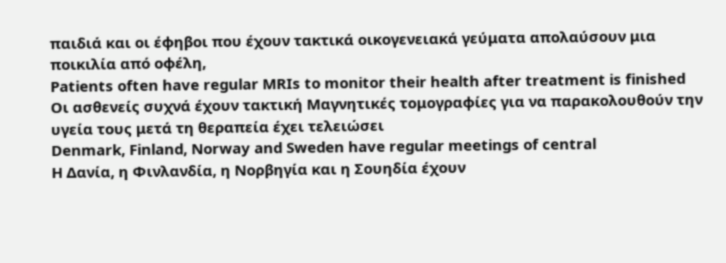παιδιά και οι έφηβοι που έχουν τακτικά οικογενειακά γεύματα απολαύσουν μια ποικιλία από οφέλη,
Patients often have regular MRIs to monitor their health after treatment is finished
Οι ασθενείς συχνά έχουν τακτική Μαγνητικές τομογραφίες για να παρακολουθούν την υγεία τους μετά τη θεραπεία έχει τελειώσει
Denmark, Finland, Norway and Sweden have regular meetings of central
Η Δανία, η Φινλανδία, η Νορβηγία και η Σουηδία έχουν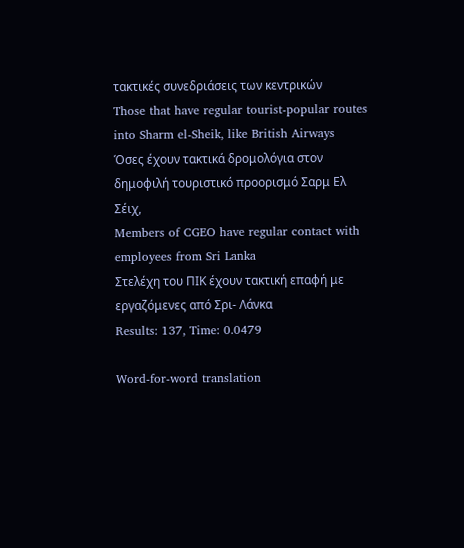τακτικές συνεδριάσεις των κεντρικών
Those that have regular tourist-popular routes into Sharm el-Sheik, like British Airways
Όσες έχουν τακτικά δρομολόγια στον δημοφιλή τουριστικό προορισμό Σαρμ Ελ Σέιχ,
Members of CGEO have regular contact with employees from Sri Lanka
Στελέχη του ΠΙΚ έχουν τακτική επαφή με εργαζόμενες από Σρι- Λάνκα
Results: 137, Time: 0.0479

Word-for-word translation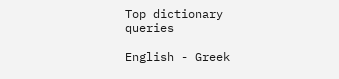Top dictionary queries

English - Greek